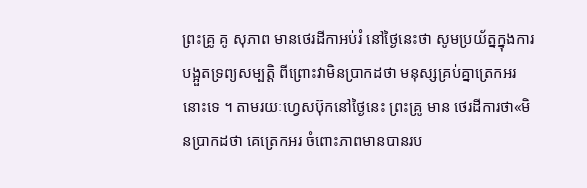ព្រះគ្រូ គូ សុភាព មានថេរដីកាអប់រំ នៅថ្ងៃនេះថា សូមប្រយ័ត្នក្នុងការបង្អួតទ្រព្យសម្បត្តិ ពីព្រោះវាមិនប្រាកដថា មនុស្សគ្រប់គ្នាត្រេកអរនោះទេ ។ តាមរយៈហ្វេសប៊ុកនៅថ្ងៃនេះ ព្រះគ្រូ មាន ថេរដីការថា«មិនប្រាកដថា គេត្រេកអរ ចំពោះភាពមានបានរប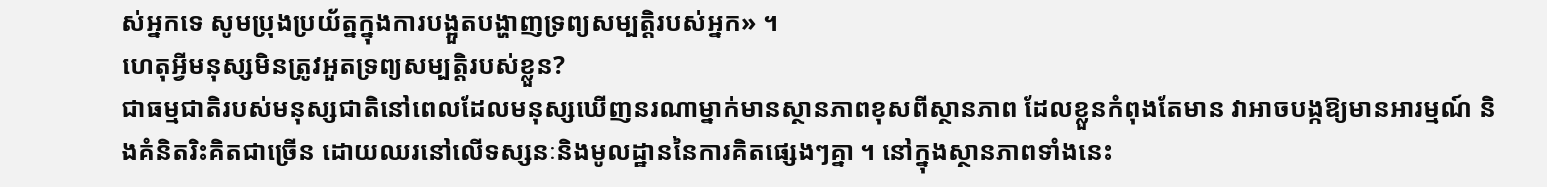ស់អ្នកទេ សូមប្រុងប្រយ័ត្នក្នុងការបង្អួតបង្ហាញទ្រព្យសម្បត្តិរបស់អ្នក» ។
ហេតុអ្វីមនុស្សមិនត្រូវអួតទ្រព្យសម្បត្តិរបស់ខ្លួន?
ជាធម្មជាតិរបស់មនុស្សជាតិនៅពេលដែលមនុស្សឃើញនរណាម្នាក់មានស្ថានភាពខុសពីស្ថានភាព ដែលខ្លួនកំពុងតែមាន វាអាចបង្កឱ្យមានអារម្មណ៍ និងគំនិតរិះគិតជាច្រើន ដោយឈរនៅលើទស្សនៈនិងមូលដ្ឋាននៃការគិតផ្សេងៗគ្នា ។ នៅក្នុងស្ថានភាពទាំងនេះ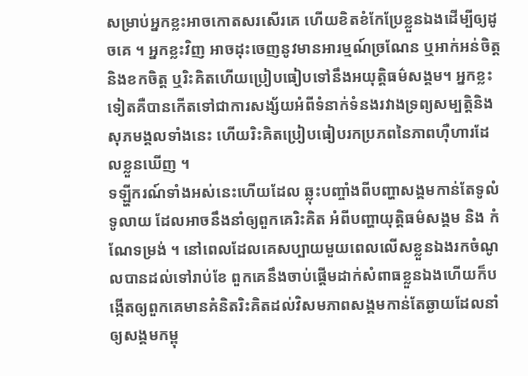សម្រាប់អ្នកខ្លះអាចកោតសរសើរគេ ហើយខិតខំកែប្រែខ្លួនឯងដើម្បីឲ្យដូចគេ ។ អ្នកខ្លះវិញ អាចដុះចេញនូវមានអារម្មណ៍ច្រណែន ឬអាក់អន់ចិត្តនិងខកចិត្ត ឬរិះគិតហើយប្រៀបធៀបទៅនឹងអយុត្តិធម៌សង្គម។ អ្នកខ្លះទៀតគឺបានកើតទៅជាការសង្ស័យអំពីទំនាក់ទំនងរវាងទ្រព្យសម្បត្តិនិងសុភមង្គលទាំងនេះ ហើយរិះគិតប្រៀបធៀបរកប្រភពនៃភាពហ៊ឺហារដែលខ្លួនឃើញ ។
ទឡ្ហីករណ៍ទាំងអស់នេះហើយដែល ឆ្លុះបញ្ចាំងពីបញ្ហាសង្គមកាន់តែទូលំទូលាយ ដែលអាចនឹងនាំឲ្យពួកគេរិះគិត អំពីបញ្ហាយុត្តិធម៌សង្គម និង កំណែទម្រង់ ។ នៅពេលដែលគេសប្បាយមួយពេលលើសខ្លួនឯងរកចំណូលបានដល់ទៅរាប់ខែ ពួកគេនឹងចាប់ផ្តើមដាក់សំពាធខ្លួនឯងហើយក៏បង្កើតឲ្យពួកគេមានគំនិតរិះគិតដល់វិសមភាពសង្គមកាន់តែឆ្ងាយដែលនាំឲ្យសង្គមកម្ពុ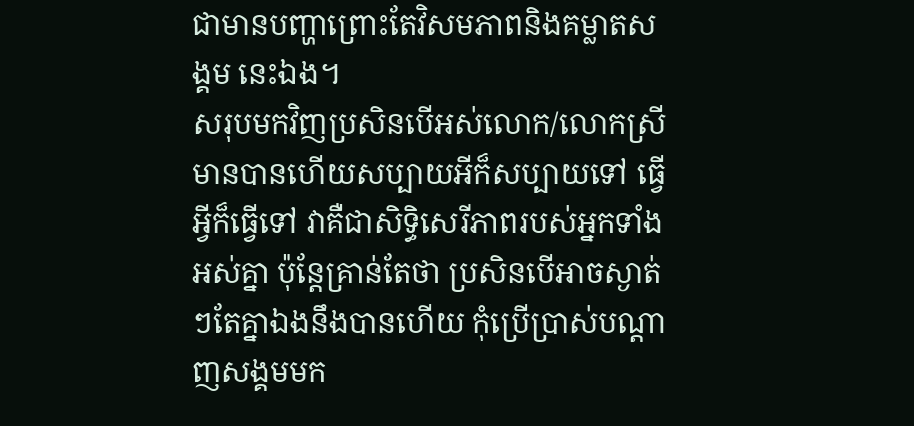ជាមានបញ្ហាព្រោះតែវិសមភាពនិងគម្លាតសង្គម នេះឯង។
សរុបមកវិញប្រសិនបើអស់លោក/លោកស្រីមានបានហើយសប្បាយអីក៏សប្បាយទៅ ធ្វើអ្វីក៏ធ្វើទៅ វាគឺជាសិទ្ធិសេរីភាពរបស់អ្នកទាំងអស់គ្នា ប៉ុន្តែគ្រាន់តែថា ប្រសិនបើអាចស្ងាត់ៗតែគ្នាឯងនឹងបានហើយ កុំប្រើប្រាស់បណ្តាញសង្គមមក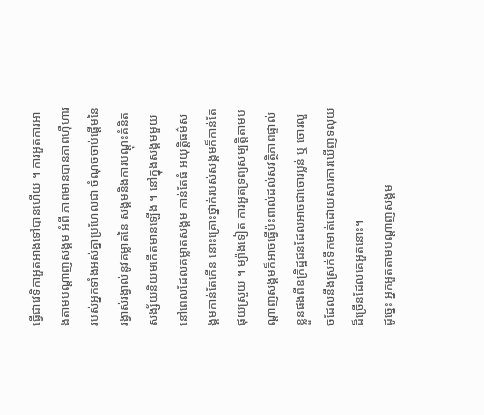ធ្វើជាវេទិកាអួតអាងទៅបានហើយ ។ ការអួតការអាងតាមបណ្តាញសង្គម អំពី ភាពមានបានភាពហ៊ឺហាររបស់អ្នកទាំងអស់គ្នាប្រហែលជា ចំណុចចាប់ផ្តើមនៃរង្វាស់រង្វាល់នូវគម្លាតនៃ សង្គមនិងការបណ្តុះគំនិតសង្ស័យនិយមកើតមានឡើង ។ នៅក្នុងសង្គមមួយ នៅពេលដែលគម្លាតសង្គម កាន់តែធំ អយុត្តិធម៌សង្គមកាន់តែកើន នោះគ្រោះថ្នាក់របស់សង្គមក៏កាន់តែផុយស្រួយ ។ ម្យ៉ាងទៀត ការអួតទ្រព្យសម្បត្តិតាមបណ្តាញសង្គមក៏អាចធ្វើប៉ះពាល់ដល់សវត្ថិភាពផ្ទាល់ខ្លួនផងពីឧក្រិដ្ឋជនដែលអាចជាចោរប្លន់ ឬ ចោរលួចដែលនឹងស្រក់ទឹកមាត់ដោយសារការឃើញទលុយដ៏ច្រើនដែលគេអួតនោះ។
ដូច្នេះ អ្នកអួតតាមបណ្តាញសង្គម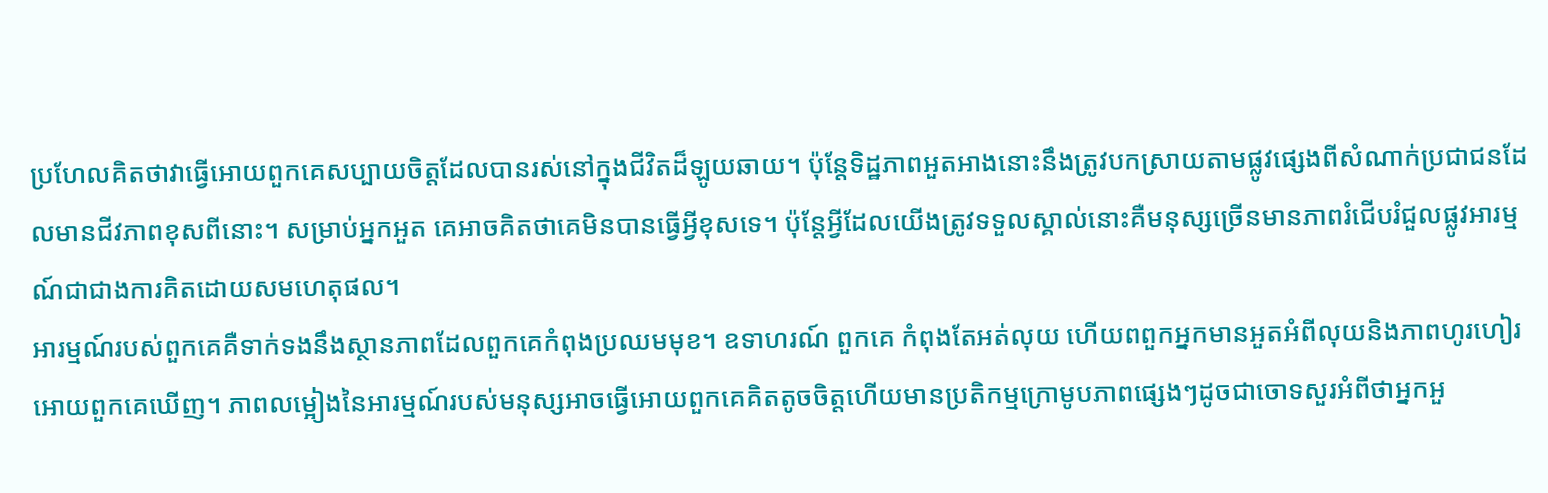ប្រហែលគិតថាវាធ្វើអោយពួកគេសប្បាយចិត្តដែលបានរស់នៅក្នុងជីវិតដ៏ឡូយឆាយ។ ប៉ុន្តែទិដ្ឋភាពអួតអាងនោះនឹងត្រូវបកស្រាយតាមផ្លូវផ្សេងពីសំណាក់ប្រជាជនដែលមានជីវភាពខុសពីនោះ។ សម្រាប់អ្នកអួត គេអាចគិតថាគេមិនបានធ្វើអ្វីខុសទេ។ ប៉ុន្តែអ្វីដែលយើងត្រូវទទួលស្គាល់នោះគឺមនុស្សច្រើនមានភាពរំជើបរំជួលផ្លូវអារម្មណ៍ជាជាងការគិតដោយសមហេតុផល។
អារម្មណ៍របស់ពួកគេគឺទាក់ទងនឹងស្ថានភាពដែលពួកគេកំពុងប្រឈមមុខ។ ឧទាហរណ៍ ពួកគេ កំពុងតែអត់លុយ ហើយពពួកអ្នកមានអួតអំពីលុយនិងភាពហូរហៀរអោយពួកគេឃើញ។ ភាពលម្អៀងនៃអារម្មណ៍របស់មនុស្សអាចធ្វើអោយពួកគេគិតតូចចិត្តហើយមានប្រតិកម្មក្រោមូបភាពផ្សេងៗដូចជាចោទសួរអំពីថាអ្នកអួ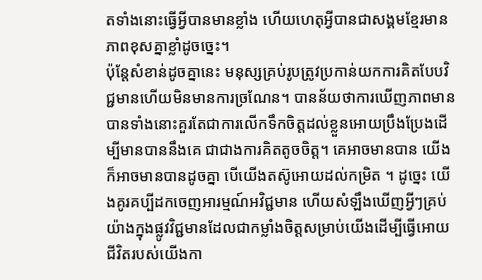តទាំងនោះធ្វើអ្វីបានមានខ្លាំង ហើយហេតុអ្វីបានជាសង្គមខ្មែរមានភាពខុសគ្នាខ្លាំដូចច្នេះ។
ប៉ុន្តែសំខាន់ដូចគ្នានេះ មនុស្សគ្រប់រូបត្រូវប្រកាន់យកការគិតបែបវិជ្ជមានហើយមិនមានការច្រណែន។ បានន័យថាការឃើញភាពមានបានទាំងនោះគួរតែជាការលើកទឹកចិត្តដល់ខ្លួនអោយប្រឹងប្រែងដើម្បីមានបាននឹងគេ ជាជាងការគិតតូចចិត្ត។ គេអាចមានបាន យើងក៏អាចមានបានដូចគ្នា បើយើងតស៊ូអោយដល់កម្រិត ។ ដូច្នេះ យើងគូរគប្បីដកចេញអារម្មណ៍អវិជ្ជមាន ហើយសំឡឹងឃើញអ្វីៗគ្រប់យ៉ាងក្នុងផ្លូវវិជ្ជមានដែលជាកម្លាំងចិត្តសម្រាប់យើងដើម្បីធ្វើអោយជីវិតរបស់យើងកា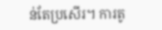ន់តែប្រសើរ។ ការតូ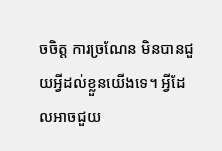ចចិត្ត ការច្រណែន មិនបានជួយអ្វីដល់ខ្លួនយើងទេ។ អ្វីដែលអាចជួយ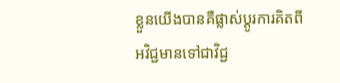ខ្លួនយើងបានគឺផ្លាស់ប្តូរការគិតពីអវិជ្ជមានទៅជាវិជ្ជ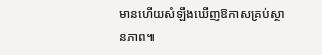មានហើយសំឡឹងឃើញឱកាសគ្រប់ស្ថានភាព៕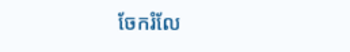ចែករំលែ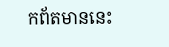កព័តមាននេះ